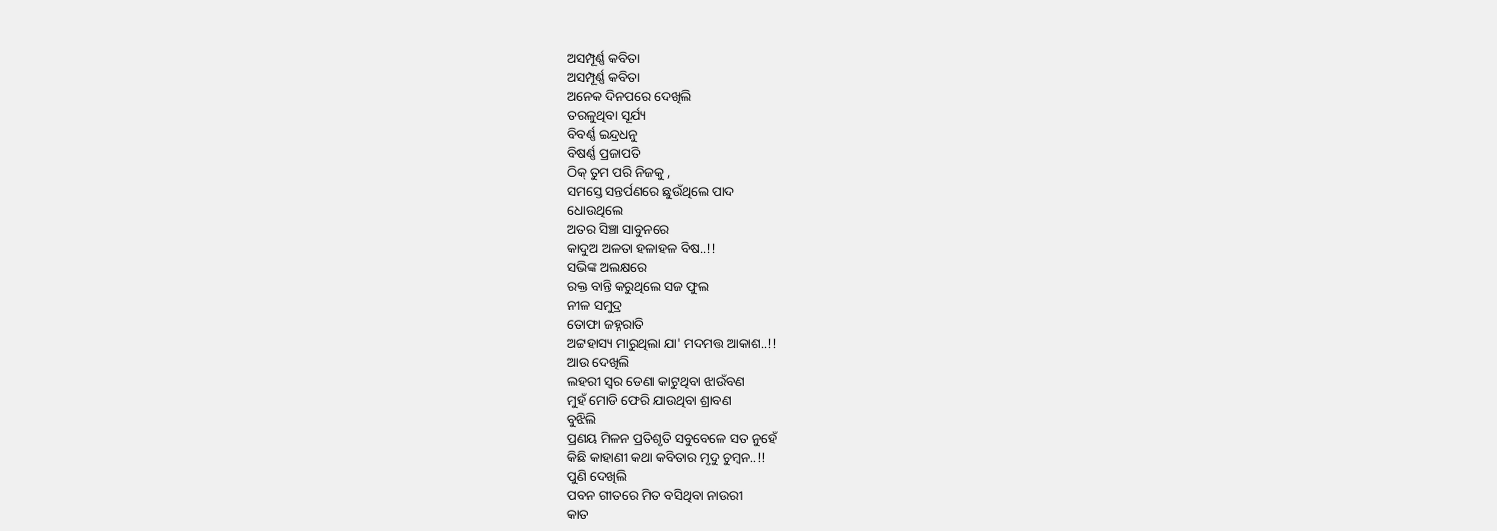ଅସମ୍ପୂର୍ଣ୍ଣ କବିତା
ଅସମ୍ପୂର୍ଣ୍ଣ କବିତା
ଅନେକ ଦିନପରେ ଦେଖିଲି
ତରଳୁଥିବା ସୂର୍ଯ୍ୟ
ବିବର୍ଣ୍ଣ ଇନ୍ଦ୍ରଧନୁ
ବିଷର୍ଣ୍ଣ ପ୍ରଜାପତି
ଠିକ୍ ତୁମ ପରି ନିଜକୁ ,
ସମସ୍ତେ ସନ୍ତର୍ପଣରେ ଛୁଉଁଥିଲେ ପାଦ
ଧୋଉଥିଲେ
ଅତର ସିଞ୍ଚା ସାବୁନରେ
କାଦୁଅ ଅଳତା ହଳାହଳ ବିଷ..!!
ସଭିଙ୍କ ଅଲକ୍ଷରେ
ରକ୍ତ ବାନ୍ତି କରୁଥିଲେ ସଜ ଫୁଲ
ନୀଳ ସମୁଦ୍ର
ତୋଫା ଜହ୍ନରାତି
ଅଟ୍ଟହାସ୍ୟ ମାରୁଥିଲା ଯା' ମଦମତ୍ତ ଆକାଶ..!!
ଆଉ ଦେଖିଲି
ଲହରୀ ସ୍ୱର ଡେଣା କାଟୁଥିବା ଝାଉଁବଣ
ମୁହଁ ମୋଡି ଫେରି ଯାଉଥିବା ଶ୍ରାବଣ
ବୁଝିଲି
ପ୍ରଣୟ ମିଳନ ପ୍ରତିଶୃତି ସବୁବେଳେ ସତ ନୁହେଁ
କିଛି କାହାଣୀ କଥା କବିତାର ମୃଦୁ ଚୁମ୍ବନ..!!
ପୁଣି ଦେଖିଲି
ପବନ ଗୀତରେ ମିତ ବସିଥିବା ନାଉରୀ
କାତ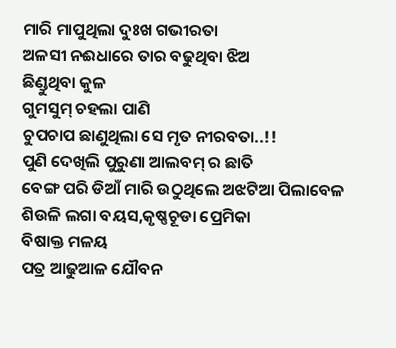ମାରି ମାପୁଥିଲା ଦୁଃଖ ଗଭୀରତା
ଅଳସୀ ନଈଧାରେ ତାର ବଢୁଥିବା ଝିଅ
ଛିଣ୍ଡୁଥିବା କୁଳ
ଗୁମସୁମ୍ ଚହଲା ପାଣି
ଚୁପଚାପ ଛାଣୁଥିଲା ସେ ମୃତ ନୀରବତା..!!
ପୁଣି ଦେଖିଲି ପୁରୁଣା ଆଲବମ୍ ର ଛାତି
ବେଙ୍ଗ ପରି ଡିଆଁ ମାରି ଉଠୁଥିଲେ ଅଝଟିଆ ପିଲାବେଳ
ଶିଉଳି ଲଗା ବୟସ,କୃଷ୍ଣଚୂଡା ପ୍ରେମିକା
ବିଷାକ୍ତ ମଳୟ
ପତ୍ର ଆଢୁଆଳ ଯୌବନ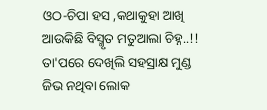ଓଠ-ଚିପା ହସ ,କଥାକୁହା ଆଖି
ଆଉକିଛି ବିସ୍ମୃତ ମତୁଆଲା ଚିହ୍ନ..!!
ତା'ପରେ ଦେଖିଲି ସହସ୍ରାକ୍ଷ ମୁଣ୍ଡ
ଜିଭ ନଥିବା ଲୋକ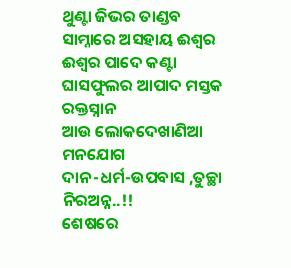ଥୁଣ୍ଟା ଜିଭର ତାଣ୍ଡବ
ସାମ୍ନାରେ ଅସହାୟ ଈଶ୍ବର
ଈଶ୍ବର ପାଦେ କଣ୍ଟା
ଘାସଫୁଲର ଆପାଦ ମସ୍ତକ ରକ୍ତସ୍ନାନ
ଆଉ ଲୋକଦେଖାଣିଆ ମନଯୋଗ
ଦାନ-ଧର୍ମ-ଉପବାସ ,ତୁଚ୍ଛା ନିରଅନ୍ନ..!!
ଶେଷରେ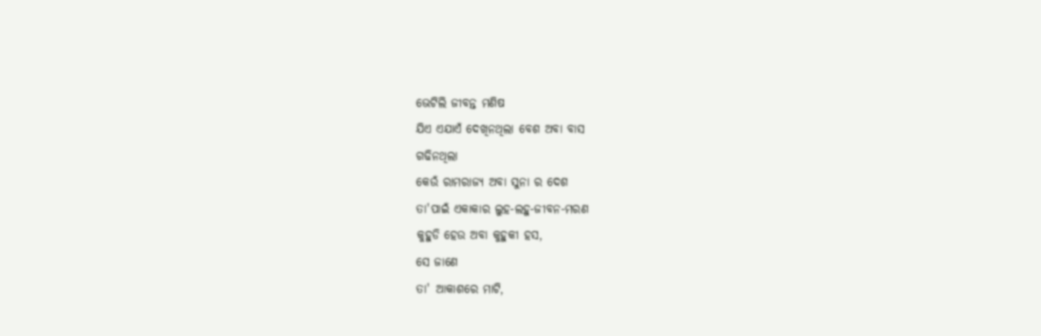ଭେଟିଲି ଜୀବନ୍ତ ମଣିଷ
ଯିଏ ଏଯାଏଁ ଦେଖିନଥିଲା ବେଶ ଅବା ବାସ
ଗଢିନଥିଲା
କେଉଁ ରାମରାଜ୍ୟ ଅବା ସୁନା ର ଦେଶ
ତା'ପାଇଁ ଏକାକାର ଲୁହ-ଲହୁ-ଜୀବନ-ମରଣ
କୁହୁଡି ହେଉ ଅବା କୁହୁକୀ ହସ,
ସେ ଜାଣେ
ତା' ଆକାଶରେ ମାଟି,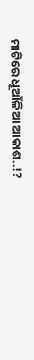ମାଟିରେ ଧୂଆଁଳିଆ ଆକାଶ..!?